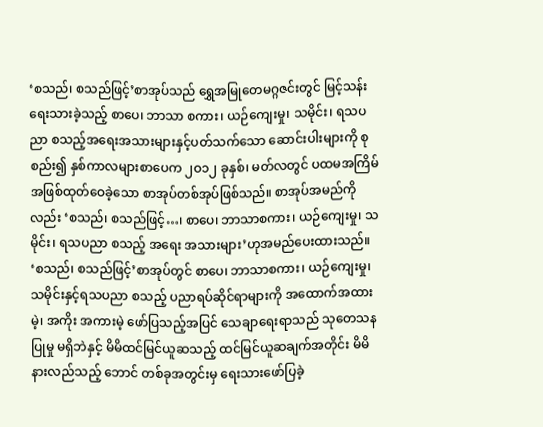‘စသည်၊ စသည်ဖြင့်’စာအုပ်သည် ရွှေအမြုတေမဂ္ဂဇင်းတွင် မြင့်သန်းရေးသားခဲ့သည့် စာပေ၊ ဘာသာ စကား၊ ယဉ်ကျေးမှု၊ သမိုင်း၊ ရသပညာ စသည့်အရေးအသားများနှင့်ပတ်သက်သော ဆောင်းပါးများကို စုစည်း၍ နှစ်ကာလများစာပေက ၂ဝ၁၂ ခုနှစ်၊ မတ်လတွင် ပထမအကြိမ်အဖြစ်ထုတ်ဝေခဲ့သော စာအုပ်တစ်အုပ်ဖြစ်သည်။ စာအုပ်အမည်ကိုလည်း ‘စသည်၊ စသည်ဖြင့်…၊ စာပေ၊ ဘာသာစကား၊ ယဉ်ကျေးမှု၊ သမိုင်း၊ ရသပညာ စသည့် အရေး အသားများ’ဟုအမည်ပေးထားသည်။
‘စသည်၊ စသည်ဖြင့်’စာအုပ်တွင် စာပေ၊ ဘာသာစကား၊ ယဉ်ကျေးမှု၊ သမိုင်းနှင့်ရသပညာ စသည့် ပညာရပ်ဆိုင်ရာများကို အထောက်အထားမဲ့၊ အကိုး အကားမဲ့ ဖော်ပြသည့်အပြင် သေချာရေးရာသည် သုတေသနပြုမှု မရှိဘဲနှင့် မိမိထင်မြင်ယူဆသည့် ထင်မြင်ယူဆချက်အတိုင်း မိမိနားလည်သည့် ဘောင် တစ်ခုအတွင်းမှ ရေးသားဖော်ပြခဲ့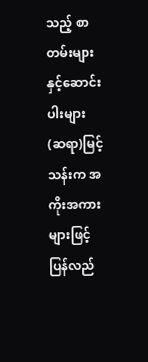သည့် စာတမ်းများနှင့်ဆောင်းပါးများ (ဆရာ)မြင့်သန်းက အကိုးအကားများဖြင့် ပြန်လည်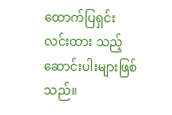ထောက်ပြရှင်းလင်းထား သည့် ဆောင်းပါးများဖြစ်သည်။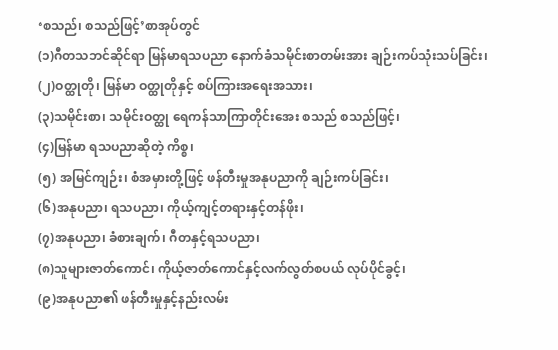‘စသည်၊ စသည်ဖြင့်’စာအုပ်တွင်
(၁)ဂီတသဘင်ဆိုင်ရာ မြန်မာရသပညာ နောက်ခံသမိုင်းစာတမ်းအား ချဉ်းကပ်သုံးသပ်ခြင်း၊
(၂)ဝတ္ထုတို၊ မြန်မာ ဝတ္ထုတိုနှင့် စပ်ကြားအရေးအသား၊
(၃)သမိုင်းစာ၊ သမိုင်းဝတ္ထု ရေကန်သာကြာတိုင်းအေး စသည် စသည်ဖြင့်၊
(၄)မြန်မာ ရသပညာဆိုတဲ့ ကိစ္စ၊
(၅) အမြင်ကျဉ်း၊ စံအမှားတို့ဖြင့် ဖန်တီးမှုအနုပညာကို ချဉ်းကပ်ခြင်း၊
(၆)အနုပညာ၊ ရသပညာ၊ ကိုယ့်ကျင့်တရားနှင့်တန်ဖိုး၊
(၇)အနုပညာ၊ ခံစားချက်၊ ဂီတနှင့်ရသပညာ၊
(၈)သူများဇာတ်ကောင်၊ ကိုယ့်ဇာတ်ကောင်နှင့်လက်လွတ်စပယ် လုပ်ပိုင်ခွင့်၊
(၉)အနုပညာ၏ ဖန်တီးမှုနှင့်နည်းလမ်း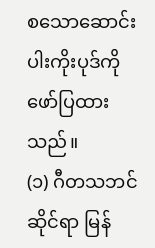စသောဆောင်းပါးကိုးပုဒ်ကို ဖော်ပြထားသည်။
(၁) ဂီတသဘင်ဆိုင်ရာ မြန်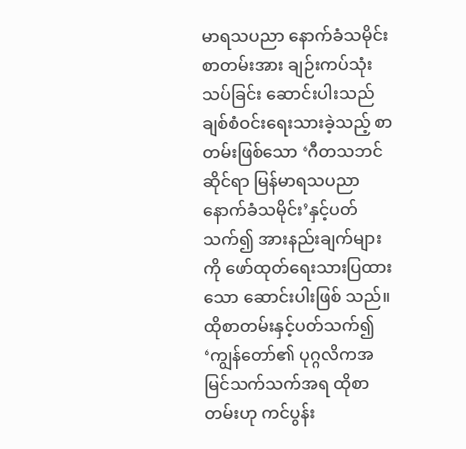မာရသပညာ နောက်ခံသမိုင်းစာတမ်းအား ချဉ်းကပ်သုံးသပ်ခြင်း ဆောင်းပါးသည် ချစ်စံဝင်းရေးသားခဲ့သည့် စာတမ်းဖြစ်သော ‘ဂီတသဘင်ဆိုင်ရာ မြန်မာရသပညာ နောက်ခံသမိုင်း’နှင့်ပတ်သက်၍ အားနည်းချက်များကို ဖော်ထုတ်ရေးသားပြထားသော ဆောင်းပါးဖြစ် သည်။ ထိုစာတမ်းနှင့်ပတ်သက်၍ ‘ကျွန်တော်၏ ပုဂ္ဂလိကအမြင်သက်သက်အရ ထိုစာတမ်းဟု ကင်ပွန်း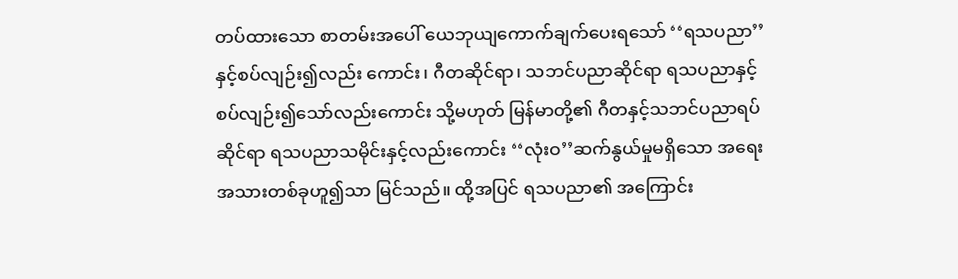တပ်ထားသော စာတမ်းအပေါ် ယေဘုယျကောက်ချက်ပေးရသော် ‘‘ရသပညာ’’နှင့်စပ်လျဉ်း၍လည်း ကောင်း၊ ဂီတဆိုင်ရာ၊ သဘင်ပညာဆိုင်ရာ ရသပညာနှင့် စပ်လျဉ်း၍သော်လည်းကောင်း သို့မဟုတ် မြန်မာတို့၏ ဂီတနှင့်သဘင်ပညာရပ်ဆိုင်ရာ ရသပညာသမိုင်းနှင့်လည်းကောင်း ‘‘လုံးဝ’’ဆက်နွယ်မှုမရှိသော အရေးအသားတစ်ခုဟူ၍သာ မြင်သည်။ ထို့အပြင် ရသပညာ၏ အကြောင်း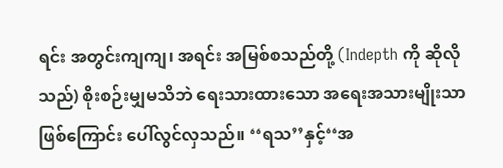ရင်း အတွင်းကျကျ၊ အရင်း အမြစ်စသည်တို့ (Indepth ကို ဆိုလိုသည်) စိုးစဉ်းမျှမသိဘဲ ရေးသားထားသော အရေးအသားမျိုးသာဖြစ်ကြောင်း ပေါ်လွင်လှသည်။ ‘‘ရသ’’နှင့်‘‘အ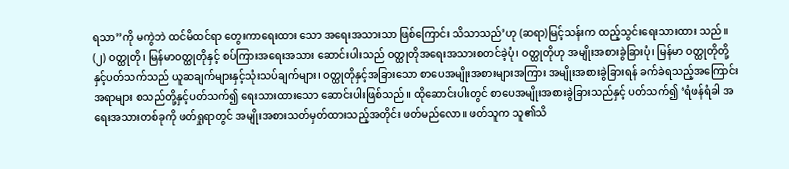ရသာ’’ကို မကွဲဘဲ ထင်မိထင်ရာ တွေးကာရေးထား သော အရေးအသားသာ ဖြစ်ကြောင်း သိသာသည်’ဟု (ဆရာ)မြင့်သန်းက ထည့်သွင်းရေးသားထား သည်။
(၂) ဝတ္ထုတို၊ မြန်မာဝတ္ထုတိုနှင့် စပ်ကြားအရေးအသား ဆောင်းပါးသည် ဝတ္ထုတိုအရေးအသားစတင်ခဲ့ပုံ၊ ဝတ္ထုတိုဟု အမျိုးအစားခွဲခြားပုံ၊ မြန်မာ ဝတ္ထုတိုတို့နှင့်ပတ်သက်သည် ယူဆချက်များနှင့်သုံးသပ်ချက်များ၊ ဝတ္ထုတိုနှင့်အခြားသော စာပေအမျိုးအစားများအကြား အမျိုးအစားခွဲခြားရန် ခက်ခဲရသည့်အကြောင်းအရာများ စသည်တို့နှင့်ပတ်သက်၍ ရေးသားထားသော ဆောင်းပါးဖြစ်သည်။ ထိုဆောင်းပါးတွင် စာပေအမျိုးအစားခွဲခြားသည်နှင့် ပတ်သက်၍ ‘ရံဖန်ရံခါ အရေးအသားတစ်ခုကို ဖတ်ရှုရာတွင် အမျိုးအစားသတ်မှတ်ထားသည့်အတိုင်း ဖတ်မည်လော။ ဖတ်သူက သူ၏သိ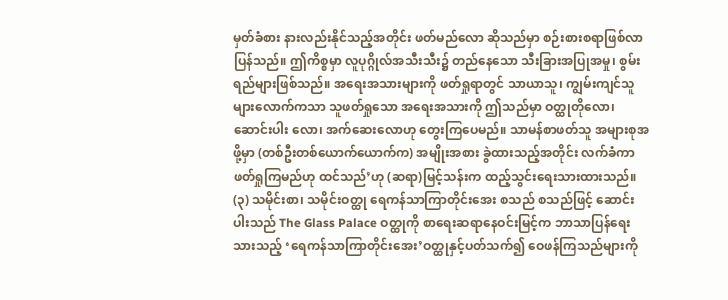မှတ်ခံစား နားလည်းနိုင်သည့်အတိုင်း ဖတ်မည်လော ဆိုသည်မှာ စဉ်းစားစရာဖြစ်လာပြန်သည်။ ဤကိစ္စမှာ လူပုဂ္ဂိုလ်အသီးသီး၌ တည်နေသော သီးခြားအပြုအမှု၊ စွမ်းရည်များဖြစ်သည်။ အရေးအသားများကို ဖတ်ရှုရာတွင် သာယာသူ၊ ကျွမ်းကျင်သူများလောက်ကသာ သူဖတ်ရှုသော အရေးအသားကို ဤသည်မှာ ဝတ္ထုတိုလော၊ ဆောင်းပါး လော၊ အက်ဆေးလောဟု တွေးကြပေမည်။ သာမန်စာဖတ်သူ အများစုအဖို့မှာ (တစ်ဦးတစ်ယောက်ယောက်က) အမျိုးအစား ခွဲထားသည့်အတိုင်း လက်ခံကာ ဖတ်ရှုကြမည်ဟု ထင်သည်’ဟု (ဆရာ)မြင့်သန်းက ထည့်သွင်းရေးသားထားသည်။
(၃) သမိုင်းစာ၊ သမိုင်းဝတ္ထု ရေကန်သာကြာတိုင်းအေး စသည် စသည်ဖြင့် ဆောင်းပါးသည် The Glass Palace ဝတ္ထုကို စာရေးဆရာနေဝင်းမြင့်က ဘာသာပြန်ရေးသားသည့် ‘ရေကန်သာကြာတိုင်းအေး’ဝတ္ထုနှင့်ပတ်သက်၍ ဝေဖန်ကြသည်များကို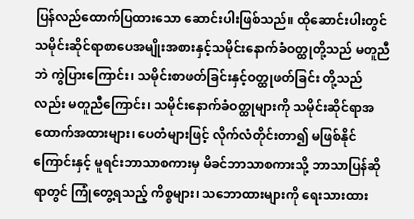ပြန်လည်ထောက်ပြထားသော ဆောင်းပါးဖြစ်သည်။ ထိုဆောင်းပါးတွင် သမိုင်းဆိုင်ရာစာပေအမျိုးအစားနှင့်သမိုင်းနောက်ခံဝတ္ထုတို့သည် မတူညီဘဲ ကွဲပြားကြောင်း၊ သမိုင်းစာဖတ်ခြင်းနှင့်ဝတ္ထုဖတ်ခြင်း တို့သည်လည်း မတူညီကြောင်း၊ သမိုင်းနောက်ခံဝတ္ထုများကို သမိုင်းဆိုင်ရာအထောက်အထားများ၊ ပေတံများဖြင့် လိုက်လံတိုင်းတာ၍ မဖြစ်နိုင်ကြောင်းနှင့် မူရင်းဘာသာစကားမှ မိခင်ဘာသာစကားသို့ ဘာသာပြန်ဆိုရာတွင် ကြုံတွေ့ရသည့် ကိစ္စများ၊ သဘောထားများကို ရေးသားထား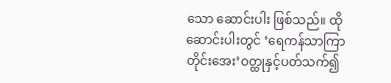သော ဆောင်းပါး ဖြစ်သည်။ ထိုဆောင်းပါးတွင် ‘ရေကန်သာကြာတိုင်းအေး’ဝတ္ထုနှင့်ပတ်သက်၍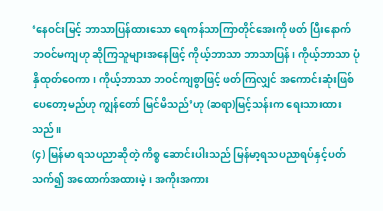‘နေဝင်းမြင့် ဘာသာပြန်ထားသော ရေကန်သာကြာတိုင်အေးကို ဖတ် ပြီးနောက် ဘဝင်မကျဟု ဆိုကြသူများအနေဖြင့် ကိုယ့်ဘာသာ ဘာသာပြန်၊ ကိုယ့်ဘာသာ ပုံနှိထုတ်ဝေကာ၊ ကိုယ့်ဘာသာ ဘဝင်ကျစွာဖြင့် ဖတ်ကြလျှင် အကောင်းဆုံးဖြစ်ပေတော့မည်ဟု ကျွန်တော် မြင်မိသည်’ဟု (ဆရာ)မြင့်သန်းက ရေးသားထားသည်။
(၄) မြန်မာ ရသပညာဆိုတဲ့ ကိစ္စ ဆောင်းပါးသည် မြန်မာ့ရသပညာရပ်နှင့်ပတ်သက်၍ အထောက်အထားမဲ့၊ အကိုးအကား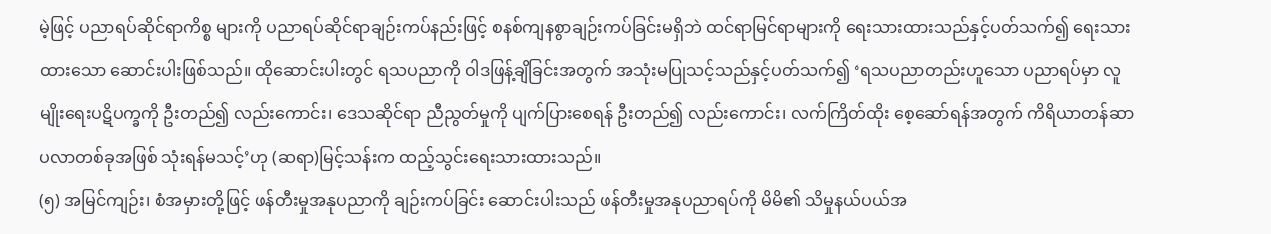မဲ့ဖြင့် ပညာရပ်ဆိုင်ရာကိစ္စ များကို ပညာရပ်ဆိုင်ရာချဉ်းကပ်နည်းဖြင့် စနစ်ကျနစွာချဉ်းကပ်ခြင်းမရှိဘဲ ထင်ရာမြင်ရာများကို ရေးသားထားသည်နှင့်ပတ်သက်၍ ရေးသားထားသော ဆောင်းပါးဖြစ်သည်။ ထိုဆောင်းပါးတွင် ရသပညာကို ဝါဒဖြန့်ချိခြင်းအတွက် အသုံးမပြုသင့်သည်နှင့်ပတ်သက်၍ ‘ရသပညာတည်းဟူသော ပညာရပ်မှာ လူမျိုးရေးပဋိပက္ခကို ဦးတည်၍ လည်းကောင်း၊ ဒေသဆိုင်ရာ ညီညွတ်မှုကို ပျက်ပြားစေရန် ဦးတည်၍ လည်းကောင်း၊ လက်ကြိတ်ထိုး စေ့ဆော်ရန်အတွက် ကိရိယာတန်ဆာပလာတစ်ခုအဖြစ် သုံးရန်မသင့်’ဟု (ဆရာ)မြင့်သန်းက ထည့်သွင်းရေးသားထားသည်။
(၅) အမြင်ကျဉ်း၊ စံအမှားတို့ဖြင့် ဖန်တီးမှုအနုပညာကို ချဉ်းကပ်ခြင်း ဆောင်းပါးသည် ဖန်တီးမှုအနုပညာရပ်ကို မိမိ၏ သိမှုနယ်ပယ်အ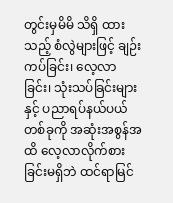တွင်းမှမိမိ သိရှိ ထားသည့် စံလွဲများဖြင့် ချဉ်းကပ်ခြင်း၊ လေ့လာခြင်း၊ သုံးသပ်ခြင်းများနှင့် ပညာရပ်နယ်ပယ်တစ်ခုကို အဆုံးအစွန်အထိ လေ့လာလိုက်စားခြင်းမရှိဘဲ ထင်ရာမြင်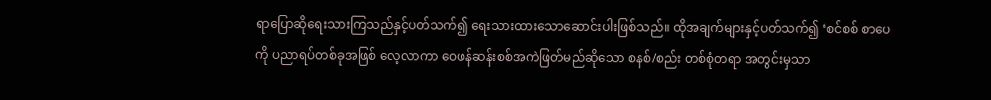ရာပြောဆိုရေးသားကြသည်နှင့်ပတ်သက်၍ ရေးသားထားသောဆောင်းပါးဖြစ်သည်။ ထိုအချက်များနှင့်ပတ်သက်၍ ‘စင်စစ် စာပေကို ပညာရပ်တစ်ခုအဖြစ် လေ့လာကာ ဝေဖန်ဆန်းစစ်အကဲဖြတ်မည်ဆိုသော စနစ်/စည်း တစ်စုံတရာ အတွင်းမှသာ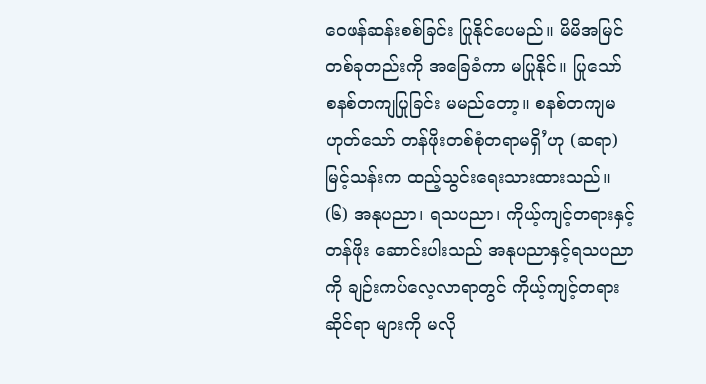ဝေဖန်ဆန်းစစ်ခြင်း ပြုနိုင်ပေမည်။ မိမိအမြင်တစ်ခုတည်းကို အခြေခံကာ မပြုနိုင်။ ပြုသော် စနစ်တကျပြုခြင်း မမည်တော့။ စနစ်တကျမဟုတ်သော် တန်ဖိုးတစ်စုံတရာမရှိ’ဟု (ဆရာ) မြင့်သန်းက ထည့်သွင်းရေးသားထားသည်။
(၆) အနုပညာ၊ ရသပညာ၊ ကိုယ့်ကျင့်တရားနှင့်တန်ဖိုး ဆောင်းပါးသည် အနုပညာနှင့်ရသပညာကို ချဉ်းကပ်လေ့လာရာတွင် ကိုယ့်ကျင့်တရားဆိုင်ရာ များကို မလို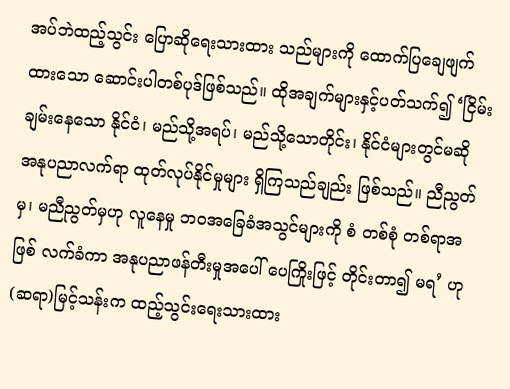အပ်ဘဲထည့်သွင်း ပြောဆိုရေးသားထား သည်များကို ထောက်ပြချေဖျက်ထားသော ဆောင်းပါတစ်ပုဒ်ဖြစ်သည်။ ထိုအချက်များနှင့်ပတ်သက်၍ ‘ငြိမ်းချမ်းနေသော နိုင်ငံ၊ မည်သို့အရပ်၊ မည်သို့သောတိုင်း၊ နိုင်ငံများတွင်မဆို အနုပညာလက်ရာ ထုတ်လုပ်နိုင်မှုများ ရှိကြသည်ချည်း ဖြစ်သည်။ ညီညွတ်မှ၊ မညီညွတ်မှဟု လူနေမှု ဘဝအခြေခံအသွင်များကို စံ တစ်စုံ တစ်ရာအဖြစ် လက်ခံကာ အနုပညာဖန်တီးမှုအပေါ် ပေကြိုးဖြင့် တိုင်းတာ၍ မရ’ ဟု (ဆရာ)မြင့်သန်းက ထည့်သွင်းရေးသားထား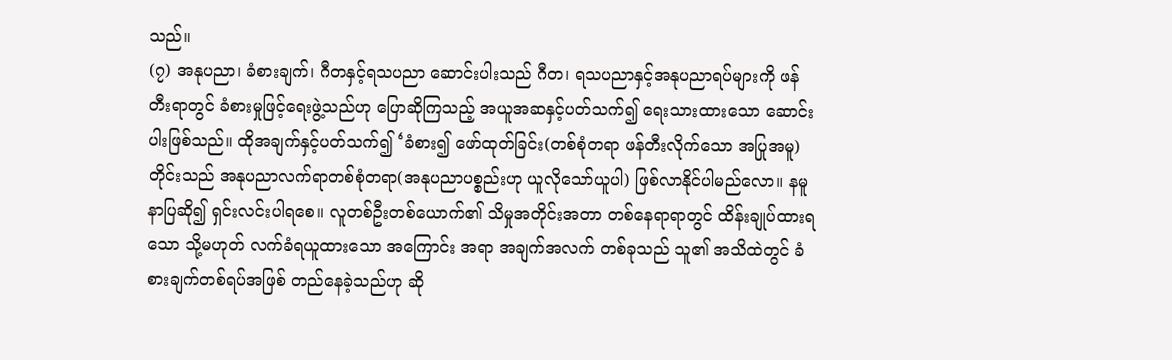သည်။
(၇) အနုပညာ၊ ခံစားချက်၊ ဂီတနှင့်ရသပညာ ဆောင်းပါးသည် ဂီတ၊ ရသပညာနှင့်အနုပညာရပ်များကို ဖန်တီးရာတွင် ခံစားမှုဖြင့်ရေးဖွဲ့သည်ဟု ပြောဆိုကြသည့် အယူအဆနှင့်ပတ်သက်၍ ရေးသားထားသော ဆောင်းပါးဖြစ်သည်။ ထိုအချက်နှင့်ပတ်သက်၍ ‘ခံစား၍ ဖော်ထုတ်ခြင်း(တစ်စုံတရာ ဖန်တီးလိုက်သော အပြုအမူ)တိုင်းသည် အနုပညာလက်ရာတစ်စုံတရာ(အနုပညာပစ္စည်းဟု ယူလိုသော်ယူပါ) ဖြစ်လာနိုင်ပါမည်လော။ နမူနာပြဆို၍ ရှင်းလင်းပါရစေ။ လူတစ်ဦးတစ်ယောက်၏ သိမှုအတိုင်းအတာ တစ်နေရာရာတွင် ထိန်းချုပ်ထားရသော သို့မဟုတ် လက်ခံရယူထားသော အကြောင်း အရာ အချက်အလက် တစ်ခုသည် သူ၏ အသိထဲတွင် ခံစားချက်တစ်ရပ်အဖြစ် တည်နေခဲ့သည်ဟု ဆို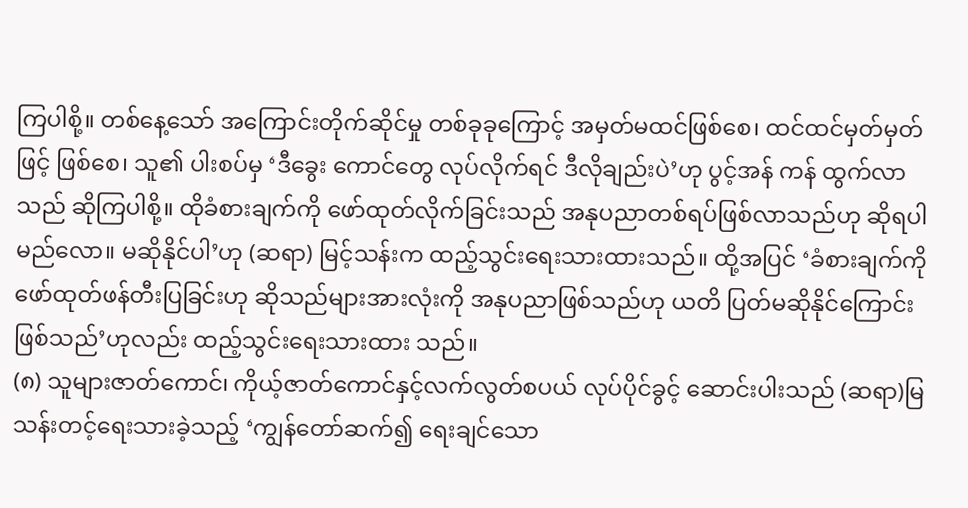ကြပါစို့။ တစ်နေ့သော် အကြောင်းတိုက်ဆိုင်မှု တစ်ခုခုကြောင့် အမှတ်မထင်ဖြစ်စေ၊ ထင်ထင်မှတ်မှတ်ဖြင့် ဖြစ်စေ၊ သူ၏ ပါးစပ်မှ ‘ဒီခွေး ကောင်တွေ လုပ်လိုက်ရင် ဒီလိုချည်းပဲ’ဟု ပွင့်အန် ကန် ထွက်လာသည် ဆိုကြပါစို့။ ထိုခံစားချက်ကို ဖော်ထုတ်လိုက်ခြင်းသည် အနုပညာတစ်ရပ်ဖြစ်လာသည်ဟု ဆိုရပါမည်လော။ မဆိုနိုင်ပါ’ဟု (ဆရာ) မြင့်သန်းက ထည့်သွင်းရေးသားထားသည်။ ထို့အပြင် ‘ခံစားချက်ကို ဖော်ထုတ်ဖန်တီးပြခြင်းဟု ဆိုသည်များအားလုံးကို အနုပညာဖြစ်သည်ဟု ယတိ ပြတ်မဆိုနိုင်ကြောင်းဖြစ်သည်’ဟုလည်း ထည့်သွင်းရေးသားထား သည်။
(၈) သူများဇာတ်ကောင်၊ ကိုယ့်ဇာတ်ကောင်နှင့်လက်လွတ်စပယ် လုပ်ပိုင်ခွင့် ဆောင်းပါးသည် (ဆရာ)မြသန်းတင့်ရေးသားခဲ့သည့် ‘ကျွန်တော်ဆက်၍ ရေးချင်သော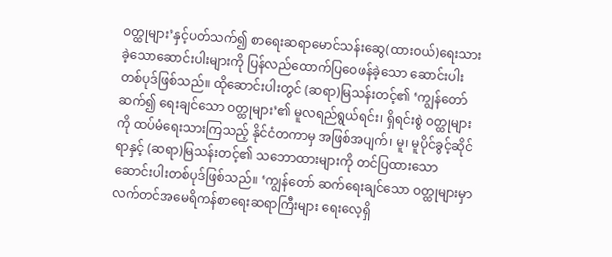ဝတ္ထုများ’နှင့်ပတ်သက်၍ စာရေးဆရာမောင်သန်းဆွေ(ထားဝယ်)ရေးသားခဲ့သောဆောင်းပါးများကို ပြန်လည်ထောက်ပြဝေဖန်ခဲ့သော ဆောင်းပါးတစ်ပုဒ်ဖြစ်သည်။ ထိုဆောင်းပါးတွင် (ဆရာ)မြသန်းတင့်၏ ‘ကျွန်တော်ဆက်၍ ရေးချင်သော ဝတ္ထုများ’၏ မူလရည်ရွယ်ရင်း၊ ရှိရင်းစွဲ ဝတ္ထုများကို ထပ်မံရေးသားကြသည့် နိုင်ငံတကာမှ အဖြစ်အပျက်၊ မူ၊ မူပိုင်ခွင့်ဆိုင်ရာနှင့် (ဆရာ)မြသန်းတင့်၏ သဘောထားများကို တင်ပြထားသော ဆောင်းပါးတစ်ပုဒ်ဖြစ်သည်။ ‘ကျွန်တော် ဆက်ရေးချင်သော ဝတ္ထုများမှာ လက်တင်အမေရိကန်စာရေးဆရာကြီးများ ရေးလေ့ရှိ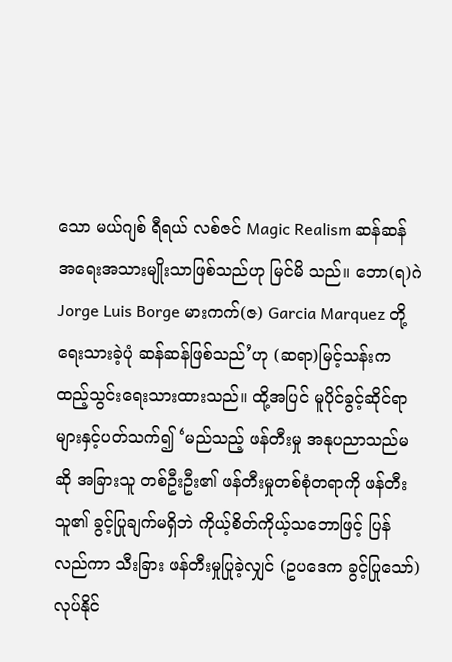သော မယ်ဂျစ် ရီရယ် လစ်ဇင် Magic Realism ဆန်ဆန် အရေးအသားမျိုးသာဖြစ်သည်ဟု မြင်မိ သည်။ ဘော(ရ)ဂဲ Jorge Luis Borge မားကက်(ဇ) Garcia Marquez တို့ရေးသားခဲ့ပုံ ဆန်ဆန်ဖြစ်သည်’ဟု (ဆရာ)မြင့်သန်းက ထည့်သွင်းရေးသားထားသည်။ ထို့အပြင် မူပိုင်ခွင့်ဆိုင်ရာများနှင့်ပတ်သက်၍ ‘မည်သည့် ဖန်တီးမှု အနုပညာသည်မဆို အခြားသူ တစ်ဦးဦး၏ ဖန်တီးမှုတစ်စုံတရာကို ဖန်တီးသူ၏ ခွင့်ပြုချက်မရှိဘဲ ကိုယ့်စိတ်ကိုယ့်သဘောဖြင့် ပြန်လည်ကာ သီးခြား ဖန်တီးမှုပြုခဲ့လျှင် (ဥပဒေက ခွင့်ပြုသော်)လုပ်နိုင်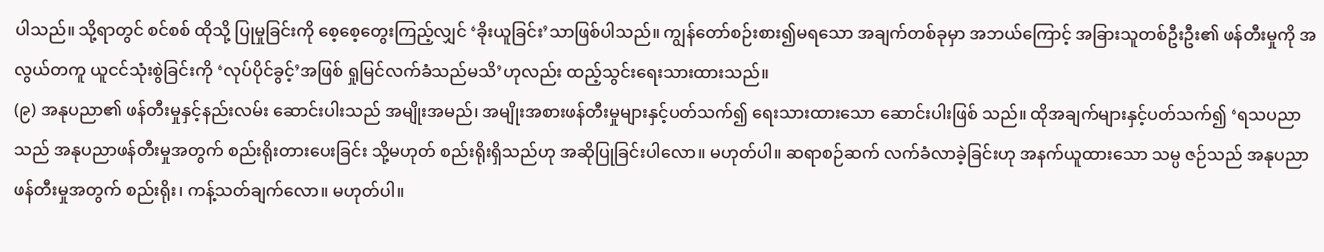ပါသည်။ သို့ရာတွင် စင်စစ် ထိုသို့ ပြုမှုခြင်းကို စေ့စေ့တွေးကြည့်လျှင် ‘ခိုးယူခြင်း’သာဖြစ်ပါသည်။ ကျွန်တော်စဉ်းစား၍မရသော အချက်တစ်ခုမှာ အဘယ်ကြောင့် အခြားသူတစ်ဦးဦး၏ ဖန်တီးမှုကို အလွယ်တကူ ယူငင်သုံးစွဲခြင်းကို ‘လုပ်ပိုင်ခွင့်’အဖြစ် ရှုမြင်လက်ခံသည်မသိ’ဟုလည်း ထည့်သွင်းရေးသားထားသည်။
(၉) အနုပညာ၏ ဖန်တီးမှုနှင့်နည်းလမ်း ဆောင်းပါးသည် အမျိုးအမည်၊ အမျိုးအစားဖန်တီးမှုများနှင့်ပတ်သက်၍ ရေးသားထားသော ဆောင်းပါးဖြစ် သည်။ ထိုအချက်များနှင့်ပတ်သက်၍ ‘ရသပညာသည် အနုပညာဖန်တီးမှုအတွက် စည်းရိုးတားပေးခြင်း သို့မဟုတ် စည်းရိုးရှိသည်ဟု အဆိုပြုခြင်းပါလော။ မဟုတ်ပါ။ ဆရာစဉ်ဆက် လက်ခံလာခဲ့ခြင်းဟု အနက်ယူထားသော သမ္ပ ဇဉ်သည် အနုပညာဖန်တီးမှုအတွက် စည်းရိုး၊ ကန့်သတ်ချက်လော။ မဟုတ်ပါ။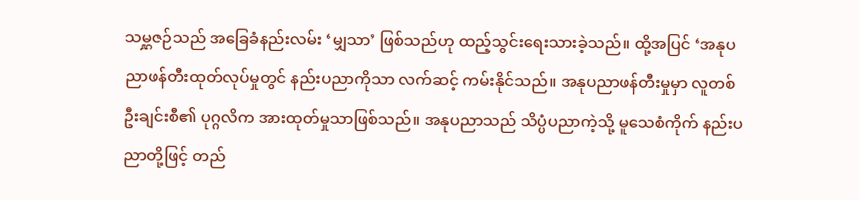သမ္ဋဇဉ်သည် အခြေခံနည်းလမ်း ‘မျှသာ’ ဖြစ်သည်ဟု ထည့်သွင်းရေးသားခဲ့သည်။ ထို့အပြင် ‘အနုပညာဖန်တီးထုတ်လုပ်မှုတွင် နည်းပညာကိုသာ လက်ဆင့် ကမ်းနိုင်သည်။ အနုပညာဖန်တီးမှုမှာ လူတစ်ဦးချင်းစီ၏ ပုဂ္ဂလိက အားထုတ်မှုသာဖြစ်သည်။ အနုပညာသည် သိပ္ပံပညာကဲ့သို့ မူသေစံကိုက် နည်းပညာတို့ဖြင့် တည်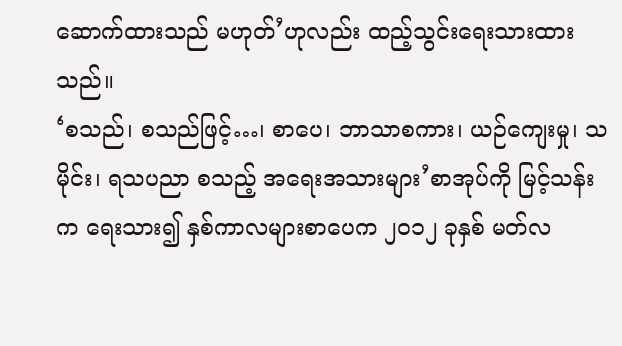ဆောက်ထားသည် မဟုတ်’ဟုလည်း ထည့်သွင်းရေးသားထားသည်။
‘စသည်၊ စသည်ဖြင့်…၊ စာပေ၊ ဘာသာစကား၊ ယဉ်ကျေးမှု၊ သမိုင်း၊ ရသပညာ စသည့် အရေးအသားများ’စာအုပ်ကို မြင့်သန်းက ရေးသား၍ နှစ်ကာလများစာပေက ၂ဝ၁၂ ခုနှစ် မတ်လ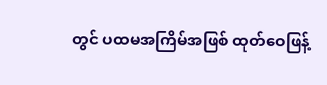တွင် ပထမအကြိမ်အဖြစ် ထုတ်ဝေဖြန့်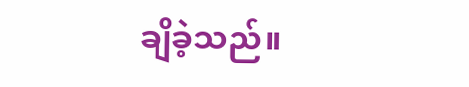ချိခဲ့သည်။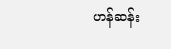ဟန်ဆန်း